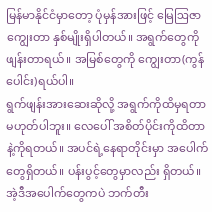မြန်မာနိုင်ငံမှာတော့ ပုံမှန်အားဖြင့် မြေဩဇာကျွေးတာ နှစ်မျိုးရှိပါတယ်။ အရွက်တွေကိုဖျန်းတာရယ်။ အမြစ်တွေကို ကျွေးတာ(ကွန်ပေါင်း)ရယ်ပါ။
ရွက်ဖျန်းအားဆေးဆိုလို့ အရွက်ကိုထိမှရတာမဟုတ်ပါဘူး။ လေပေါ် အစိတ်ပိုင်းကိုထိတာနဲ့ကိုရတယ်။ အပင်ရဲ့နေရာတိုင်းမှာ အပေါက်တွေရှိတယ်။ ပန်းပွင့်တွေမှာလည်း ရှိတယ်။ အဲ့ဒီအပေါက်တွေကပဲ ဘက်တီး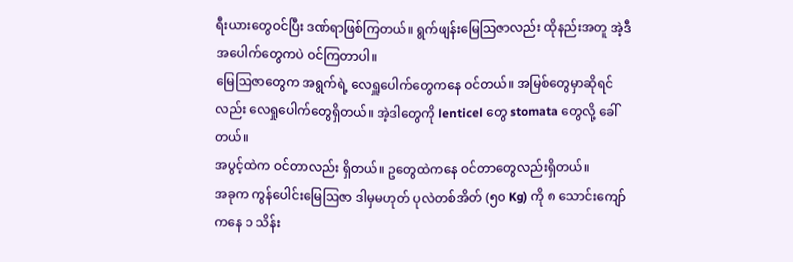ရီးယားတွေဝင်ပြီး ဒဏ်ရာဖြစ်ကြတယ်။ ရွက်ဖျန်းမြေဩဇာလည်း ထိုနည်းအတူ အဲ့ဒီအပေါက်တွေကပဲ ဝင်ကြတာပါ။
မြေဩဇာတွေက အရွက်ရဲ့ လေရှူပေါက်တွေကနေ ဝင်တယ်။ အမြစ်တွေမှာဆိုရင်လည်း လေရှုပေါက်တွေရှိတယ်။ အဲ့ဒါတွေကို lenticel တွေ stomata တွေလို့ ခေါ်တယ်။
အပွင့်ထဲက ဝင်တာလည်း ရှိတယ်။ ဥတွေထဲကနေ ဝင်တာတွေလည်းရှိတယ်။
အခုက ကွန်ပေါင်းမြေဩဇာ ဒါမှမဟုတ် ပုလဲတစ်အိတ် (၅၀ Kg) ကို ၈ သောင်းကျော်ကနေ ၁ သိန်း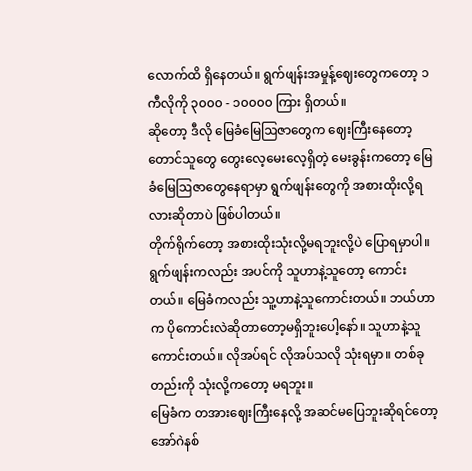လောက်ထိ ရှိနေတယ်။ ရွက်ဖျန်းအမှုန့်ဈေးတွေကတော့ ၁ ကီလိုကို ၃၀၀၀ - ၁၀၀၀၀ ကြား ရှိတယ်။
ဆိုတော့ ဒီလို မြေခံမြေဩဇာတွေက ဈေးကြီးနေတော့ တောင်သူတွေ တွေးလေ့မေးလေ့ရှိတဲ့ မေးခွန်းကတော့ မြေခံမြေဩဇာတွေနေရာမှာ ရွက်ဖျန်းတွေကို အစားထိုးလို့ရလားဆိုတာပဲ ဖြစ်ပါတယ်။
တိုက်ရိုက်တော့ အစားထိုးသုံးလို့မရဘူးလို့ပဲ ပြောရမှာပါ။
ရွက်ဖျန်းကလည်း အပင်ကို သူဟာနဲ့သူတော့ ကောင်းတယ်။ မြေခံကလည်း သူ့ဟာနဲ့သူကောင်းတယ်။ ဘယ်ဟာက ပိုကောင်းလဲဆိုတာတော့မရှိဘူးပေါ့နော်။ သူဟာနဲ့သူ ကောင်းတယ်။ လိုအပ်ရင် လိုအပ်သလို သုံးရမှာ။ တစ်ခုတည်းကို သုံးလို့ကတော့ မရဘူး။
မြေခံက တအားဈေးကြီးနေလို့ အဆင်မပြေဘူးဆိုရင်တော့ အော်ဂဲနစ်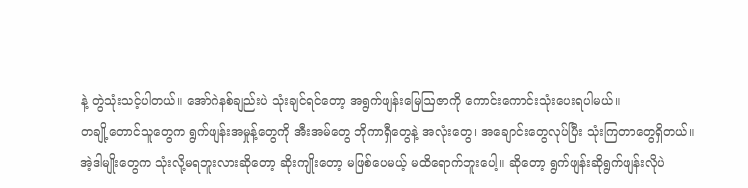နဲ့ တွဲသုံးသင့်ပါတယ်။ အော်ဂဲနစ်ချည်းပဲ သုံးချင်ရင်တော့ အရွက်ဖျန်းမြေဩဇာကို ကောင်းကောင်းသုံးပေးရပါမယ်။
တချို့တောင်သူတွေက ရွက်ဖျန်းအမှုန့်တွေကို အီးအမ်တွေ ဘိုကာရှီတွေနဲ့ အလုံးတွေ၊ အချောင်းတွေလုပ်ပြီး သုံးကြတာတွေရှိတယ်။
အဲ့ဒါမျိုးတွေက သုံးလို့မရဘူးလားဆိုတော့ ဆိုးကျိုးတော့ မဖြစ်ပေမယ့် မထိရောက်ဘူးပေါ့။ ဆိုတော့ ရွက်ဖျန်းဆိုရွက်ဖျန်းလိုပဲ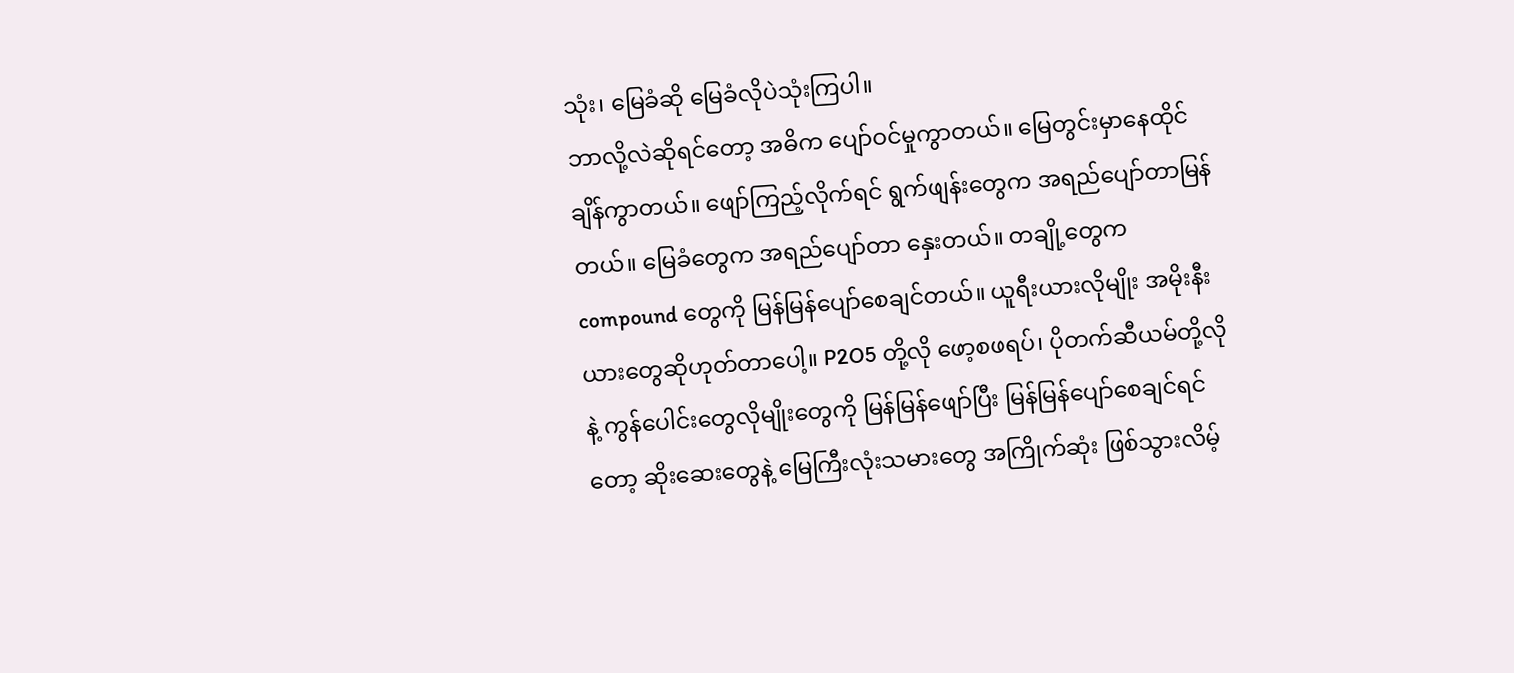သုံး၊ မြေခံဆို မြေခံလိုပဲသုံးကြပါ။
ဘာလို့လဲဆိုရင်တော့ အဓိက ပျော်ဝင်မှုကွာတယ်။ မြေတွင်းမှာနေထိုင်ချိန်ကွာတယ်။ ဖျော်ကြည့်လိုက်ရင် ရွက်ဖျန်းတွေက အရည်ပျော်တာမြန်တယ်။ မြေခံတွေက အရည်ပျော်တာ နှေးတယ်။ တချို့တွေက compound တွေကို မြန်မြန်ပျော်စေချင်တယ်။ ယူရီးယားလိုမျိုး အမိုးနီးယားတွေဆိုဟုတ်တာပေါ့။ P2O5 တို့လို ဖော့စဖရပ်၊ ပိုတက်ဆီယမ်တို့လိုနဲ့ ကွန်ပေါင်းတွေလိုမျိုးတွေကို မြန်မြန်ဖျော်ပြီး မြန်မြန်ပျော်စေချင်ရင်တော့ ဆိုးဆေးတွေနဲ့ မြေကြီးလုံးသမားတွေ အကြိုက်ဆုံး ဖြစ်သွားလိမ့်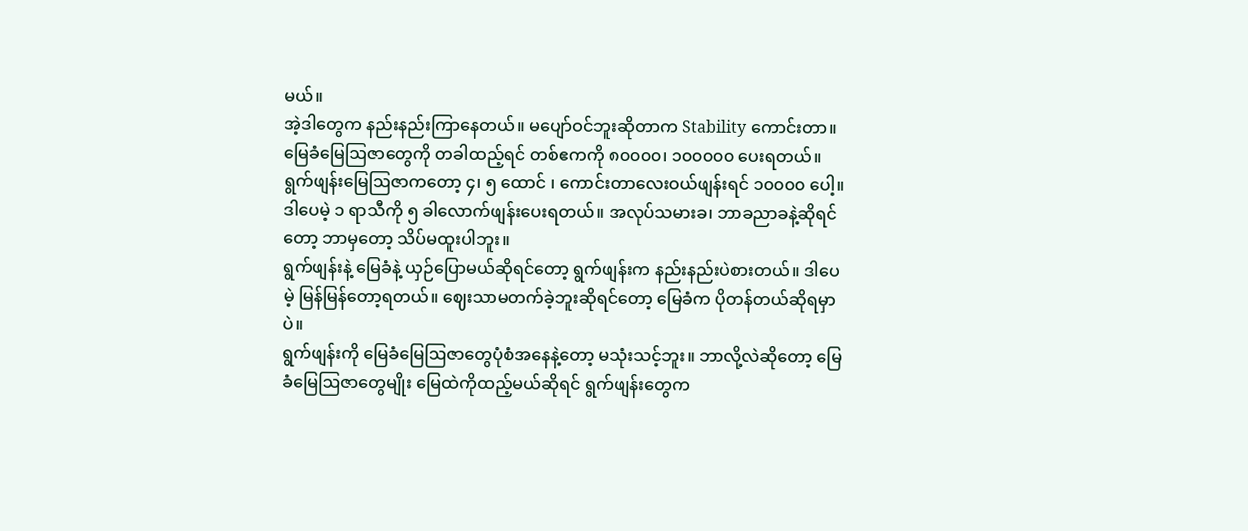မယ်။
အဲ့ဒါတွေက နည်းနည်းကြာနေတယ်။ မပျော်ဝင်ဘူးဆိုတာက Stability ကောင်းတာ။ မြေခံမြေဩဇာတွေကို တခါထည့်ရင် တစ်ဧကကို ၈၀၀၀၀၊ ၁၀၀၀၀၀ ပေးရတယ်။ ရွက်ဖျန်းမြေဩဇာကတော့ ၄၊ ၅ ထောင် ၊ ကောင်းတာလေးဝယ်ဖျန်းရင် ၁၀၀၀၀ ပေါ့။ ဒါပေမဲ့ ၁ ရာသီကို ၅ ခါလောက်ဖျန်းပေးရတယ်။ အလုပ်သမားခ၊ ဘာခညာခနဲ့ဆိုရင်တော့ ဘာမှတော့ သိပ်မထူးပါဘူး။
ရွက်ဖျန်းနဲ့ မြေခံနဲ့ ယှဉ်ပြောမယ်ဆိုရင်တော့ ရွက်ဖျန်းက နည်းနည်းပဲစားတယ်။ ဒါပေမဲ့ မြန်မြန်တော့ရတယ်။ ဈေးသာမတက်ခဲ့ဘူးဆိုရင်တော့ မြေခံက ပိုတန်တယ်ဆိုရမှာပဲ။
ရွက်ဖျန်းကို မြေခံမြေဩဇာတွေပုံစံအနေနဲ့တော့ မသုံးသင့်ဘူး။ ဘာလို့လဲဆိုတော့ မြေခံမြေဩဇာတွေမျိုး မြေထဲကိုထည့်မယ်ဆိုရင် ရွက်ဖျန်းတွေက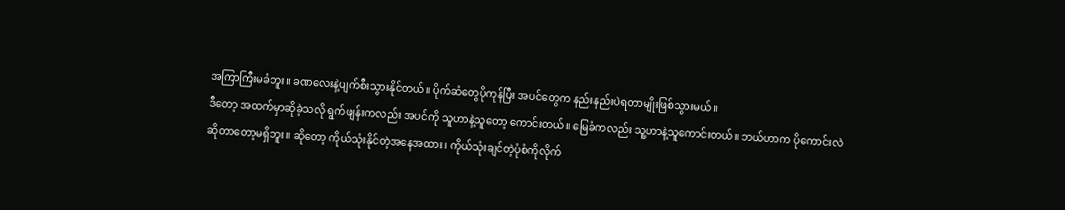အကြာကြီးမခံဘူး။ ခဏလေးနဲ့ပျက်စီးသွားနိုင်တယ်။ ပိုက်ဆံတွေပိုကုန်ပြီး အပင်တွေက နည်းနည်းပဲရတာမျိုးဖြစ်သွားမယ်။
ဒီတော့ အထက်မှာဆိုခဲ့သလို ရွက်ဖျန်းကလည်း အပင်ကို သူဟာနဲ့သူတော့ ကောင်းတယ်။ မြေခံကလည်း သူ့ဟာနဲ့သူကောင်းတယ်။ ဘယ်ဟာက ပိုကောင်းလဲဆိုတာတော့မရှိဘူး။ ဆိုတော့ ကိုယ်သုံးနိုင်တဲ့အနေအထား၊ ကိုယ်သုံးချင်တဲ့ပုံစံကိုလိုက်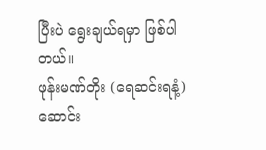ပြီးပဲ ရွေးချယ်ရမှာ ဖြစ်ပါတယ်။
ဖုန်းမဏ်တိုး (ရေဆင်းရနံ့)
ဆောင်း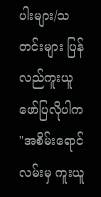ပါးများ/သတင်းများ ပြန်လည်ကူးယူဖော်ပြလိုပါက "အစိမ်းရောင်လမ်းမှ ကူးယူ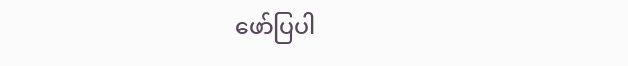ဖော်ပြပါ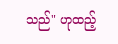သည်" ဟုထည့်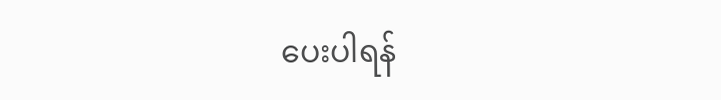ပေးပါရန်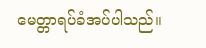မေတ္တာရပ်ခံအပ်ပါသည်။